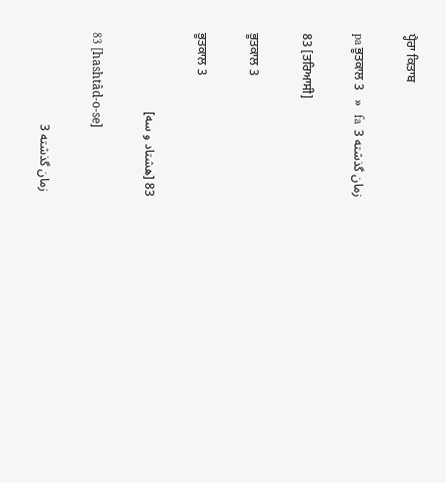ਪ੍ਹੈਰਾ ਕਿਤਾਬ

pa ਭੂਤਕਾਲ 3   »   fa  زمان گذشته 3

83 [ਤਰਿਆਸੀ]

ਭੂਤਕਾਲ 3

ਭੂਤਕਾਲ 3

83 [هشتاد و سه]

83 [hashtâd-o-se]

 زمان گذشته 3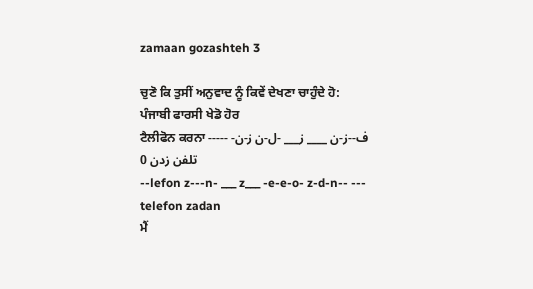zamaan gozashteh 3

ਚੁਣੋ ਕਿ ਤੁਸੀਂ ਅਨੁਵਾਦ ਨੂੰ ਕਿਵੇਂ ਦੇਖਣਾ ਚਾਹੁੰਦੇ ਹੋ:
ਪੰਜਾਬੀ ਫਾਰਸੀ ਖੇਡੋ ਹੋਰ
ਟੈਲੀਫੋਨ ਕਰਨਾ --ف--ز-ن ____ ز___ -ل-ن ز-ن- --- تلفن زدن 0
--lefon z---n- ___ z___ -e-e-o- z-d-n-- --- telefon zadan
ਮੈਂ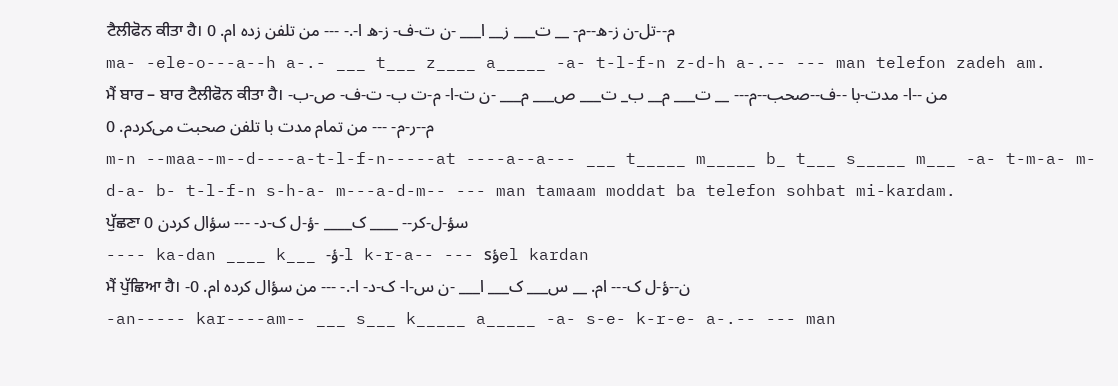ਟੈਲੀਫੋਨ ਕੀਤਾ ਹੈ। م--تل-ن ز-ه--م- __ ت___ ز__ ا___ -ن ت-ف- ز-ه ا-.- --- من تلفن زده ام. 0
ma- -ele-o---a--h a-.- ___ t___ z____ a_____ -a- t-l-f-n z-d-h a-.-- --- man telefon zadeh am.
ਮੈਂ ਬਾਰ – ਬਾਰ ਟੈਲੀਫੋਨ ਕੀਤਾ ਹੈ। من --ا- مدت-با --ف--صحب--م--- __ ت___ م__ ب_ ت___ ص___ م___ -ن ت-ا- م-ت ب- ت-ف- ص-ب- م--ر-م- --- من تمام مدت با تلفن صحبت می‌کردم. 0
m-n --maa--m--d----a-t-l-f-n-----at ----a--a--- ___ t_____ m_____ b_ t___ s_____ m___ -a- t-m-a- m-d-a- b- t-l-f-n s-h-a- m---a-d-m-- --- man tamaam moddat ba telefon sohbat mi-kardam.
ਪੁੱਛਣਾ سؤ-ل-کر-- ____ ک____ -ؤ-ل ک-د- --- سؤال کردن 0
---- ka-dan ____ k___ -ؤ-l k-r-a-- --- sؤel kardan
ਮੈਂ ਪੁੱਛਿਆ ਹੈ। -ن--ؤ-ل ک--- ام. __ س___ ک___ ا___ -ن س-ا- ک-د- ا-.- --- من سؤال کرده ام. 0
-an----- kar----am-- ___ s___ k_____ a_____ -a- s-e- k-r-e- a-.-- --- man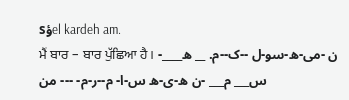sؤel kardeh am.
ਮੈਂ ਬਾਰ – ਬਾਰ ਪੁੱਛਿਆ ਹੈ। -ن -می-ه-سو-ل --ک--م. __ ه____ س___ م___ -ن ه-ی-ه س-ا- م--ر-م- --- من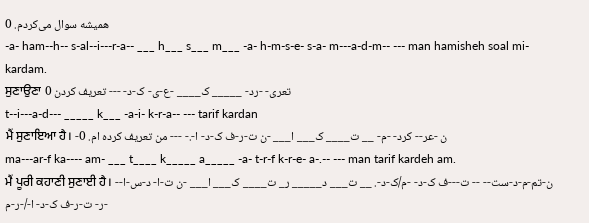همیشه سوال می‌کردم. 0
-a- ham--h-- s-al--i---r-a-- ___ h___ s___ m___ -a- h-m-s-e- s-a- m---a-d-m-- --- man hamisheh soal mi-kardam.
ਸੁਣਾਉਣਾ تعری- -رد- _____ ک____ -ع-ی- ک-د- --- تعریف کردن 0
t--i---a-d--- _____ k___ -a-i- k-r-a-- --- tarif kardan
ਮੈਂ ਸੁਣਾਇਆ ਹੈ। -ن -عر-- کرد- -م- __ ت____ ک___ ا___ -ن ت-ر-ف ک-د- ا-.- --- من تعریف کرده ام. 0
ma---ar-f ka---- am- ___ t____ k_____ a_____ -a- t-r-f k-r-e- a-.-- --- man tarif kardeh am.
ਮੈਂ ਪੂਰੀ ਕਹਾਣੀ ਸੁਣਾਈ ਹੈ। -ن-تم-م-د-ست-- -- ت---ف ک-د- -م/ک-د-. __ ت___ د_____ ر_ ت____ ک___ ا___ -ن ت-ا- د-س-ا- ر- ت-ر-ف ک-د- ا-/-ر-م-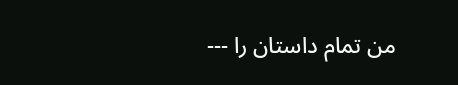--- من تمام داستان را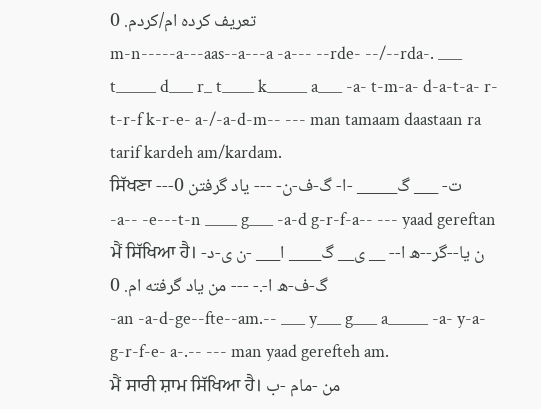تعریف کرده ام/کردم. 0
m-n-----a---aas--a---a -a--- --rde- --/--rda-. ___ t_____ d___ r_ t____ k_____ a___ -a- t-m-a- d-a-t-a- r- t-r-f k-r-e- a-/-a-d-m-- --- man tamaam daastaan ra tarif kardeh am/kardam.
ਸਿੱਖਣਾ ---ت- ___ گ_____ -ا- گ-ف-ن- --- یاد گرفتن 0
-a-- -e---t-n ____ g___ -a-d g-r-f-a-- --- yaad gereftan
ਮੈਂ ਸਿੱਖਿਆ ਹੈ। -ن یا--گر--ه ا-- __ ی__ گ____ ا___ -ن ی-د گ-ف-ه ا-.- --- من یاد گرفته ام. 0
-an -a-d-ge--fte--am.-- ___ y___ g___ a_____ -a- y-a- g-r-f-e- a-.-- --- man yaad gerefteh am.
ਮੈਂ ਸਾਰੀ ਸ਼ਾਮ ਸਿੱਖਿਆ ਹੈ। من -مام -ب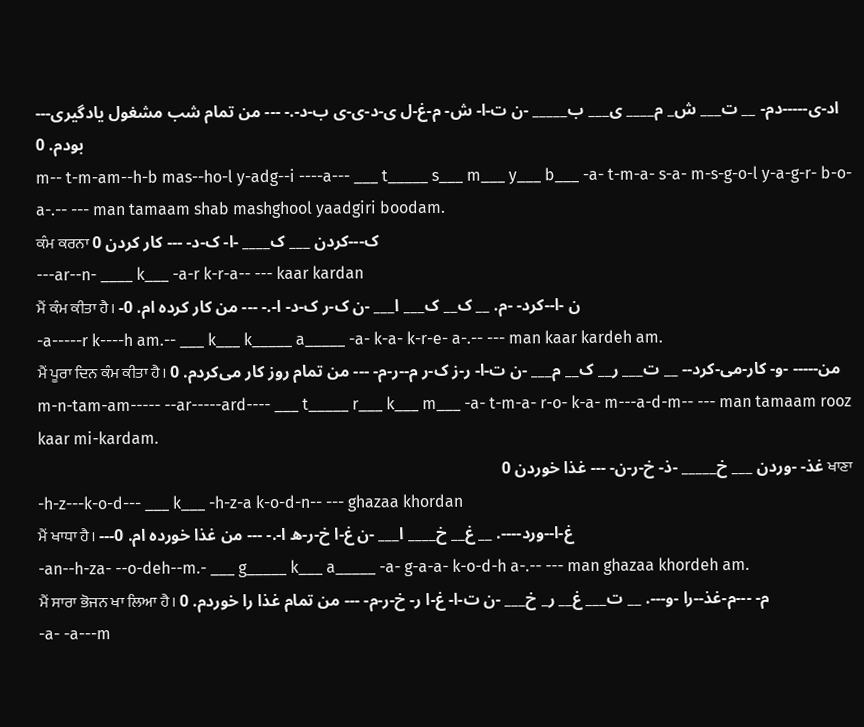---اد-ی-----دم- __ ت___ ش_ م____ ی___ ب_____ -ن ت-ا- ش- م-غ-ل ی-د-ی-ی ب-د-.- --- من تمام شب مشغول یادگیری بودم. 0
m-- t-m-am--h-b mas--ho-l y-adg--i ----a--- ___ t_____ s___ m___ y___ b___ -a- t-m-a- s-a- m-s-g-o-l y-a-g-r- b-o-a-.-- --- man tamaam shab mashghool yaadgiri boodam.
ਕੰਮ ਕਰਨਾ ک---کردن ___ ک____ -ا- ک-د- --- کار کردن 0
---ar--n- ____ k___ -a-r k-r-a-- --- kaar kardan
ਮੈਂ ਕੰਮ ਕੀਤਾ ਹੈ। -ن -ا--کرد- -م. __ ک__ ک___ ا___ -ن ک-ر ک-د- ا-.- --- من کار کرده ام. 0
-a-----r k----h am.-- ___ k___ k_____ a_____ -a- k-a- k-r-e- a-.-- --- man kaar kardeh am.
ਮੈਂ ਪੂਰਾ ਦਿਨ ਕੰਮ ਕੀਤਾ ਹੈ। من----- -و- کار-می-کرد-- __ ت___ ر__ ک__ م___ -ن ت-ا- ر-ز ک-ر م--ر-م- --- من تمام روز کار می‌کردم. 0
m-n-tam-am----- --ar-----ard---- ___ t_____ r___ k___ m___ -a- t-m-a- r-o- k-a- m---a-d-m-- --- man tamaam rooz kaar mi-kardam.
ਖਾਣਾ غذ- -وردن ___ خ_____ -ذ- خ-ر-ن- --- غذا خوردن 0
-h-z---k-o-d--- ___ k___ -h-z-a k-o-d-n-- --- ghazaa khordan
ਮੈਂ ਖਾਧਾ ਹੈ। ---غ-ا--ورد----. __ غ__ خ____ ا___ -ن غ-ا خ-ر-ه ا-.- --- من غذا خورده ام. 0
-an--h-za- --o-deh--m.- ___ g_____ k___ a_____ -a- g-a-a- k-o-d-h a-.-- --- man ghazaa khordeh am.
ਮੈਂ ਸਾਰਾ ਭੋਜਨ ਖਾ ਲਿਆ ਹੈ। م- ---م-غذ--را -و---. __ ت___ غ__ ر_ خ___ -ن ت-ا- غ-ا ر- خ-ر-م- --- من تمام غذا را خوردم. 0
-a- -a---m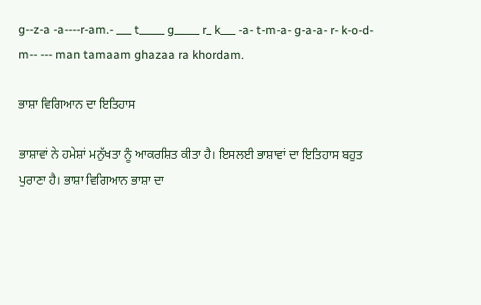g--z-a -a----r-am.- ___ t_____ g_____ r_ k___ -a- t-m-a- g-a-a- r- k-o-d-m-- --- man tamaam ghazaa ra khordam.

ਭਾਸ਼ਾ ਵਿਗਿਆਨ ਦਾ ਇਤਿਹਾਸ

ਭਾਸ਼ਾਵਾਂ ਨੇ ਹਮੇਸ਼ਾਂ ਮਨੁੱਖਤਾ ਨੂੰ ਆਕਰਸ਼ਿਤ ਕੀਤਾ ਹੈ। ਇਸਲਈ ਭਾਸ਼ਾਵਾਂ ਦਾ ਇਤਿਹਾਸ ਬਹੁਤ ਪੁਰਾਣਾ ਹੈ। ਭਾਸ਼ਾ ਵਿਗਿਆਨ ਭਾਸ਼ਾ ਦਾ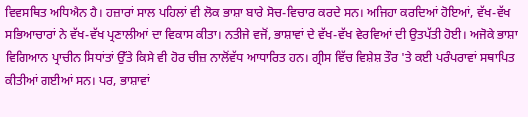ਵਿਵਸਥਿਤ ਅਧਿਐਨ ਹੈ। ਹਜ਼ਾਰਾਂ ਸਾਲ ਪਹਿਲਾਂ ਵੀ ਲੋਕ ਭਾਸ਼ਾ ਬਾਰੇ ਸੋਚ-ਵਿਚਾਰ ਕਰਦੇ ਸਨ। ਅਜਿਹਾ ਕਰਦਿਆਂ ਹੋਇਆਂ, ਵੱਖ-ਵੱਖ ਸਭਿਆਚਾਰਾਂ ਨੇ ਵੱਖ-ਵੱਖ ਪ੍ਰਣਾਲੀਆਂ ਦਾ ਵਿਕਾਸ ਕੀਤਾ। ਨਤੀਜੇ ਵਜੋਂ, ਭਾਸ਼ਾਵਾਂ ਦੇ ਵੱਖ-ਵੱਖ ਵੇਰਵਿਆਂ ਦੀ ਉਤਪੱਤੀ ਹੋਈ। ਅਜੋਕੇ ਭਾਸ਼ਾ ਵਿਗਿਆਨ ਪ੍ਰਾਚੀਨ ਸਿਧਾਂਤਾਂ ਉੱਤੇ ਕਿਸੇ ਵੀ ਹੋਰ ਚੀਜ਼ ਨਾਲੋਂਵੱਧ ਆਧਾਰਿਤ ਹਨ। ਗ੍ਰੀਸ ਵਿੱਚ ਵਿਸ਼ੇਸ਼ ਤੌਰ 'ਤੇ ਕਈ ਪਰੰਪਰਾਵਾਂ ਸਥਾਪਿਤ ਕੀਤੀਆਂ ਗਈਆਂ ਸਨ। ਪਰ, ਭਾਸ਼ਾਵਾਂ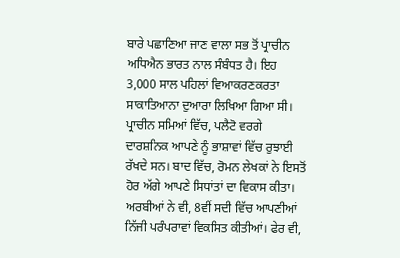ਬਾਰੇ ਪਛਾਣਿਆ ਜਾਣ ਵਾਲਾ ਸਭ ਤੋਂ ਪ੍ਰਾਚੀਨ ਅਧਿਐਨ ਭਾਰਤ ਨਾਲ ਸੰਬੰਧਤ ਹੈ। ਇਹ 3,000 ਸਾਲ ਪਹਿਲਾਂ ਵਿਆਕਰਣਕਰਤਾ ਸਾਕਾਤਿਆਨਾ ਦੁਆਰਾ ਲਿਖਿਆ ਗਿਆ ਸੀ। ਪ੍ਰਾਚੀਨ ਸਮਿਆਂ ਵਿੱਚ, ਪਲੈਟੋ ਵਰਗੇ ਦਾਰਸ਼ਨਿਕ ਆਪਣੇ ਨੂੰ ਭਾਸ਼ਾਵਾਂ ਵਿੱਚ ਰੁਝਾਈ ਰੱਖਦੇ ਸਨ। ਬਾਦ ਵਿੱਚ, ਰੋਮਨ ਲੇਖਕਾਂ ਨੇ ਇਸਤੋਂ ਹੋਰ ਅੱਗੇ ਆਪਣੇ ਸਿਧਾਂਤਾਂ ਦਾ ਵਿਕਾਸ ਕੀਤਾ। ਅਰਬੀਆਂ ਨੇ ਵੀ, 8ਵੀਂ ਸਦੀ ਵਿੱਚ ਆਪਣੀਆਂ ਨਿੱਜੀ ਪਰੰਪਰਾਵਾਂ ਵਿਕਸਿਤ ਕੀਤੀਆਂ। ਫੇਰ ਵੀ,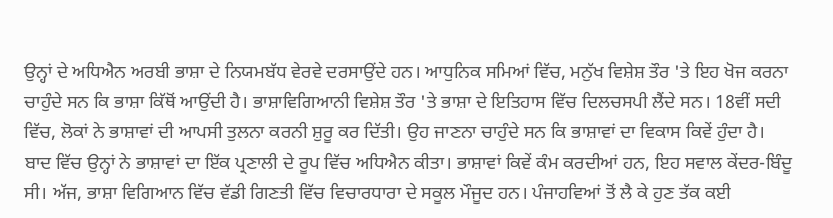ਉਨ੍ਹਾਂ ਦੇ ਅਧਿਐਨ ਅਰਬੀ ਭਾਸ਼ਾ ਦੇ ਨਿਯਮਬੱਧ ਵੇਰਵੇ ਦਰਸਾਉਂਦੇ ਹਨ। ਆਧੁਨਿਕ ਸਮਿਆਂ ਵਿੱਚ, ਮਨੁੱਖ ਵਿਸ਼ੇਸ਼ ਤੌਰ 'ਤੇ ਇਹ ਖੋਜ ਕਰਨਾ ਚਾਹੁੰਦੇ ਸਨ ਕਿ ਭਾਸ਼ਾ ਕਿੱਥੋਂ ਆਉਂਦੀ ਹੈ। ਭਾਸ਼ਾਵਿਗਿਆਨੀ ਵਿਸ਼ੇਸ਼ ਤੌਰ 'ਤੇ ਭਾਸ਼ਾ ਦੇ ਇਤਿਹਾਸ ਵਿੱਚ ਦਿਲਚਸਪੀ ਲੈਂਦੇ ਸਨ। 18ਵੀਂ ਸਦੀ ਵਿੱਚ, ਲੋਕਾਂ ਨੇ ਭਾਸ਼ਾਵਾਂ ਦੀ ਆਪਸੀ ਤੁਲਨਾ ਕਰਨੀ ਸ਼ੁਰੂ ਕਰ ਦਿੱਤੀ। ਉਹ ਜਾਣਨਾ ਚਾਹੁੰਦੇ ਸਨ ਕਿ ਭਾਸ਼ਾਵਾਂ ਦਾ ਵਿਕਾਸ ਕਿਵੇਂ ਹੁੰਦਾ ਹੈ। ਬਾਦ ਵਿੱਚ ਉਨ੍ਹਾਂ ਨੇ ਭਾਸ਼ਾਵਾਂ ਦਾ ਇੱਕ ਪ੍ਰਣਾਲੀ ਦੇ ਰੂਪ ਵਿੱਚ ਅਧਿਐਨ ਕੀਤਾ। ਭਾਸ਼ਾਵਾਂ ਕਿਵੇਂ ਕੰਮ ਕਰਦੀਆਂ ਹਨ, ਇਹ ਸਵਾਲ ਕੇਂਦਰ-ਬਿੰਦੂ ਸੀ। ਅੱਜ, ਭਾਸ਼ਾ ਵਿਗਿਆਨ ਵਿੱਚ ਵੱਡੀ ਗਿਣਤੀ ਵਿੱਚ ਵਿਚਾਰਧਾਰਾ ਦੇ ਸਕੂਲ ਮੌਜੂਦ ਹਨ। ਪੰਜਾਹਵਿਆਂ ਤੋਂ ਲੈ ਕੇ ਹੁਣ ਤੱਕ ਕਈ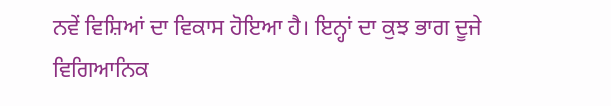ਨਵੇਂ ਵਿਸ਼ਿਆਂ ਦਾ ਵਿਕਾਸ ਹੋਇਆ ਹੈ। ਇਨ੍ਹਾਂ ਦਾ ਕੁਝ ਭਾਗ ਦੂਜੇ ਵਿਗਿਆਨਿਕ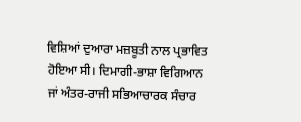ਵਿਸ਼ਿਆਂ ਦੁਆਰਾ ਮਜ਼ਬੂਤੀ ਨਾਲ ਪ੍ਰਭਾਵਿਤ ਹੋਇਆ ਸੀ। ਦਿਮਾਗੀ-ਭਾਸ਼ਾ ਵਿਗਿਆਨ ਜਾਂ ਅੰਤਰ-ਰਾਜੀ ਸਭਿਆਚਾਰਕ ਸੰਚਾਰ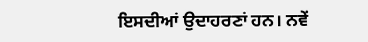ਇਸਦੀਆਂ ਉਦਾਹਰਣਾਂ ਹਨ। ਨਵੇਂ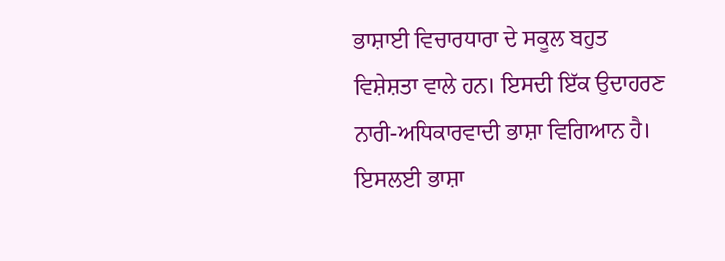ਭਾਸ਼ਾਈ ਵਿਚਾਰਧਾਰਾ ਦੇ ਸਕੂਲ ਬਹੁਤ ਵਿਸ਼ੇਸ਼ਤਾ ਵਾਲੇ ਹਨ। ਇਸਦੀ ਇੱਕ ਉਦਾਹਰਣ ਨਾਰੀ-ਅਧਿਕਾਰਵਾਦੀ ਭਾਸ਼ਾ ਵਿਗਿਆਨ ਹੈ। ਇਸਲਈ ਭਾਸ਼ਾ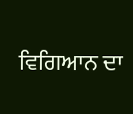ਵਿਗਿਆਨ ਦਾ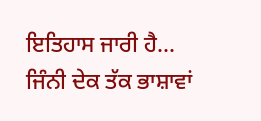ਇਤਿਹਾਸ ਜਾਰੀ ਹੈ... ਜਿੰਨੀ ਦੇਕ ਤੱਕ ਭਾਸ਼ਾਵਾਂ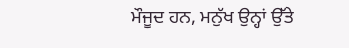ਮੌਜੂਦ ਹਨ, ਮਨੁੱਖ ਉਨ੍ਹਾਂ ਉੱਤੇ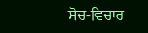ਸੋਚ-ਵਿਚਾਰ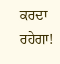ਕਰਦਾ ਰਹੇਗਾ!